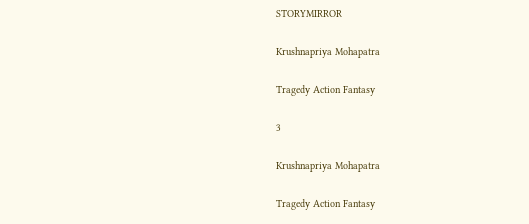STORYMIRROR

Krushnapriya Mohapatra

Tragedy Action Fantasy

3

Krushnapriya Mohapatra

Tragedy Action Fantasy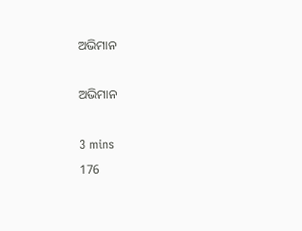ଅଭିମାନ

ଅଭିମାନ

3 mins
176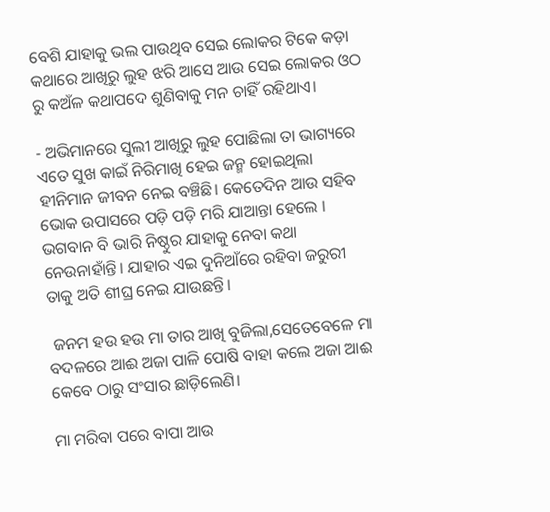ବେଶି ଯାହାକୁ ଭଲ ପାଉଥିବ ସେଇ ଲୋକର ଟିକେ କଡ଼ା କଥାରେ ଆଖିରୁ ଲୁହ ଝରି ଆସେ ଆଉ ସେଇ ଲୋକର ଓଠ ରୁ କଅଁଳ କଥାପଦେ ଶୁଣିବାକୁ ମନ ଚାହିଁ ରହିଥାଏ।

- ଅଭିମାନରେ ସୁଲୀ ଆଖିରୁ ଲୁହ ପୋଛିଲା ତା ଭାଗ୍ୟରେ ଏତେ ସୁଖ କାଇଁ ନିରିମାଖି ହେଇ ଜନ୍ମ ହୋଇଥିଲା ହୀନିମାନ ଜୀବନ ନେଇ ବଞ୍ଚିଛି। କେତେଦିନ ଆଉ ସହିବ ଭୋକ ଉପାସରେ ପଡ଼ି ପଡ଼ି ମରି ଯାଆନ୍ତା ହେଲେ । ଭଗବାନ ବି ଭାରି ନିଷ୍ଠୁର ଯାହାକୁ ନେବା କଥା ନେଉନାହାଁନ୍ତି। ଯାହାର ଏଇ ଦୁନିଆଁରେ ରହିବା ଜରୁରୀ ତାକୁ ଅତି ଶୀଘ୍ର ନେଇ ଯାଉଛନ୍ତି।

 ଜନମ ହଉ ହଉ ମା ତାର ଆଖି ବୁଜିଲା,ସେତେବେଳେ ମା ବଦଳରେ ଆଈ ଅଜା ପାଳି ପୋଷି ବାହା କଲେ ଅଜା ଆଈ କେବେ ଠାରୁ ସଂସାର ଛାଡ଼ିଲେଣି।

ମା ମରିବା ପରେ ବାପା ଆଉ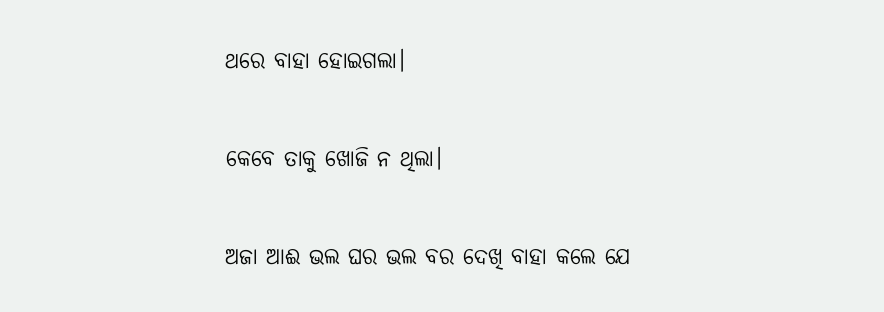ଥରେ ବାହା ହୋଇଗଲା।

କେବେ ତାକୁ ଖୋଜି ନ ଥିଲା।

ଅଜା ଆଈ ଭଲ ଘର ଭଲ ବର ଦେଖି ବାହା କଲେ ଯେ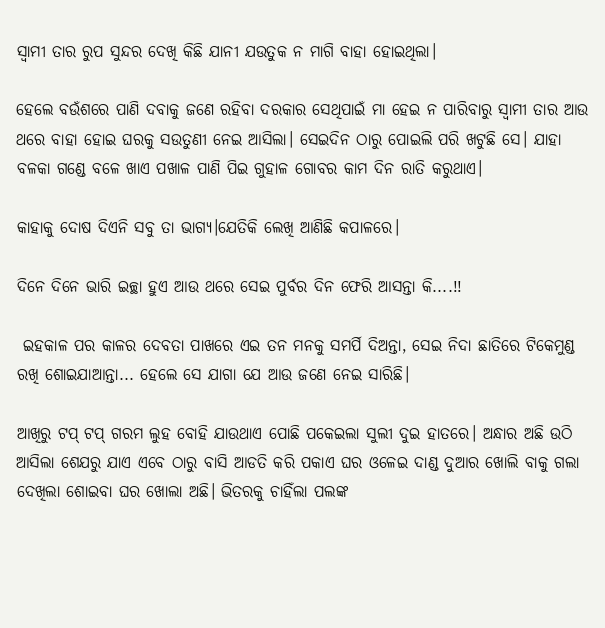ସ୍ୱାମୀ ତାର ରୁପ ସୁନ୍ଦର ଦେଖି କିଛି ଯାନୀ ଯଉତୁକ ନ ମାଗି ବାହା ହୋଇଥିଲା।

ହେଲେ ବଉଁଶରେ ପାଣି ଦବାକୁ ଜଣେ ରହିବା ଦରକାର ସେଥିପାଇଁ ମା ହେଇ ନ ପାରିବାରୁ ସ୍ୱାମୀ ତାର ଆଉ ଥରେ ବାହା ହୋଇ ଘରକୁ ସଉତୁଣୀ ନେଇ ଆସିଲା। ସେଇଦିନ ଠାରୁ ପୋଇଲି ପରି ଖଟୁଛି ସେ। ଯାହା ବଳକା ଗଣ୍ଡେ ବଳେ ଖାଏ ପଖାଳ ପାଣି ପିଇ ଗୁହାଳ ଗୋବର କାମ ଦିନ ରାତି କରୁଥାଏ।

କାହାକୁ ଦୋଷ ଦିଏନି ସବୁ ତା ଭାଗ୍ୟ।ଯେତିକି ଲେଖି ଆଣିଛି କପାଳରେ।

ଦିନେ ଦିନେ ଭାରି ଇଚ୍ଛା ହୁଏ ଆଉ ଥରେ ସେଇ ପୁର୍ବର ଦିନ ଫେରି ଆସନ୍ତା କି....!!

 ଇହକାଳ ପର କାଳର ଦେବତା ପାଖରେ ଏଇ ତନ ମନକୁ ସମର୍ପି ଦିଅନ୍ତା, ସେଇ ନିଦା ଛାତିରେ ଟିକେମୁଣ୍ଡ ରଖି ଶୋଇଯାଆନ୍ତା... ହେଲେ ସେ ଯାଗା ଯେ ଆଉ ଜଣେ ନେଇ ସାରିଛି।

ଆଖିରୁ ଟପ୍ ଟପ୍ ଗରମ ଲୁହ ବୋହି ଯାଉଥାଏ ପୋଛି ପକେଇଲା ସୁଲୀ ଦୁଇ ହାତରେ। ଅନ୍ଧାର ଅଛି ଉଠି ଆସିଲା ଶେଯରୁ ଯାଏ ଏବେ ଠାରୁ ବାସି ଆଡତି କରି ପକାଏ ଘର ଓଳେଇ ଦାଣ୍ଡ ଦୁଆର ଖୋଲି ବାକୁ ଗଲା ଦେଖିଲା ଶୋଇବା ଘର ଖୋଲା ଅଛି। ଭିତରକୁ ଚାହିଁଲା ପଲଙ୍କ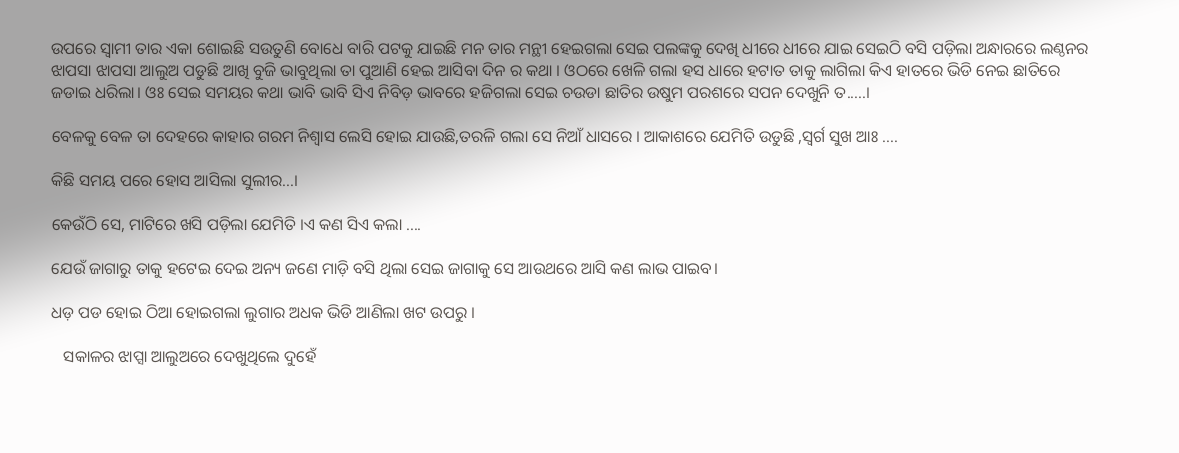ଉପରେ ସ୍ୱାମୀ ତାର ଏକା ଶୋଇଛି ସଉତୁଣି ବୋଧେ ବାରି ପଟକୁ ଯାଇଛି ମନ ତାର ମନ୍ଥୀ ହେଇଗଲା ସେଇ ପଲଙ୍କକୁ ଦେଖି ଧୀରେ ଧୀରେ ଯାଇ ସେଇଠି ବସି ପଡ଼ିଲା ଅନ୍ଧାରରେ ଲଣ୍ଠନର ଝାପସା ଝାପସା ଆଲୁଅ ପଡୁଛି ଆଖି ବୁଜି ଭାବୁଥିଲା ତା ପୁଆଣି ହେଇ ଆସିବା ଦିନ ର କଥା । ଓଠରେ ଖେଳି ଗଲା ହସ ଧାରେ ହଟାତ ତାକୁ ଲାଗିଲା କିଏ ହାତରେ ଭିଡି ନେଇ ଛାତିରେ ଜଡାଇ ଧରିଲା। ଓଃ ସେଇ ସମୟର କଥା ଭାବି ଭାବି ସିଏ ନିବିଡ଼ ଭାବରେ ହଜିଗଲା ସେଇ ଚଉଡା ଛାତିର ଉଷୁମ ପରଶରେ ସପନ ଦେଖୁନି ତ.....।

ବେଳକୁ ବେଳ ତା ଦେହରେ କାହାର ଗରମ ନିଶ୍ୱାସ ଲେସି ହୋଇ ଯାଉଛି,ତରଳି ଗଲା ସେ ନିଆଁ ଧାସରେ । ଆକାଶରେ ଯେମିତି ଉଡୁଛି ,ସ୍ୱର୍ଗ ସୁଖ ଆଃ ....

କିଛି ସମୟ ପରେ ହୋସ ଆସିଲା ସୁଲୀର...।

କେଉଁଠି ସେ, ମାଟିରେ ଖସି ପଡ଼ିଲା ଯେମିତି ।ଏ କଣ ସିଏ କଲା ....

ଯେଉଁ ଜାଗାରୁ ତାକୁ ହଟେଇ ଦେଇ ଅନ୍ୟ ଜଣେ ମାଡ଼ି ବସି ଥିଲା ସେଇ ଜାଗାକୁ ସେ ଆଉଥରେ ଆସି କଣ ଲାଭ ପାଇବ।

ଧଡ଼ ପଡ ହୋଇ ଠିଆ ହୋଇଗଲା ଲୁଗାର ଅଧକ ଭିଡି ଆଣିଲା ଖଟ ଉପରୁ ।

   ସକାଳର ଝାପ୍ସା ଆଲୁଅରେ ଦେଖୁଥିଲେ ଦୁହେଁ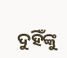ଦୁହିଁଙ୍କୁ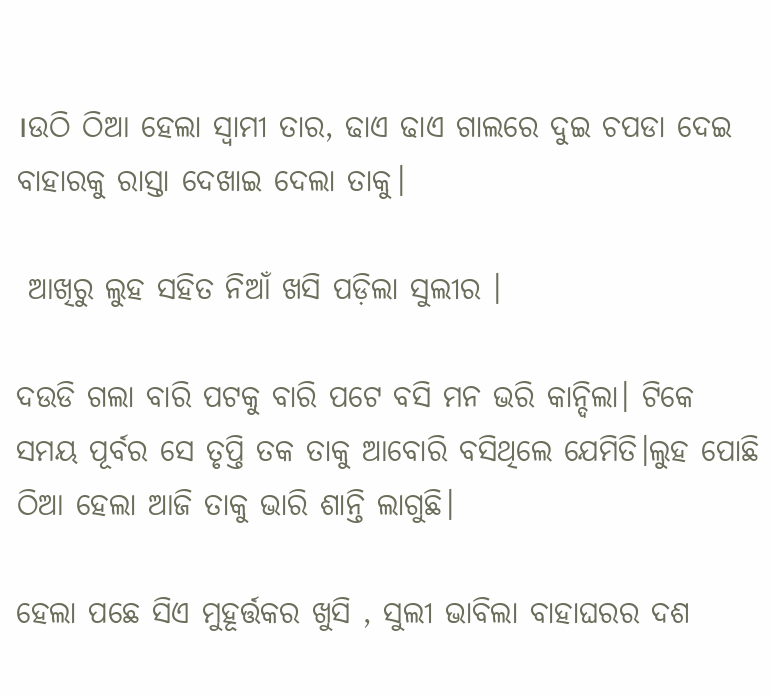।ଉଠି ଠିଆ ହେଲା ସ୍ୱାମୀ ତାର, ଢାଏ ଢାଏ ଗାଲରେ ଦୁଇ ଚପଡା ଦେଇ ବାହାରକୁ ରାସ୍ତା ଦେଖାଇ ଦେଲା ତାକୁ।

 ଆଖିରୁ ଲୁହ ସହିତ ନିଆଁ ଖସି ପଡ଼ିଲା ସୁଲୀର ।

ଦଉଡି ଗଲା ବାରି ପଟକୁ ବାରି ପଟେ ବସି ମନ ଭରି କାନ୍ଦିଲା। ଟିକେ ସମୟ ପୂର୍ବର ସେ ତୃପ୍ତି ତକ ତାକୁ ଆବୋରି ବସିଥିଲେ ଯେମିତି।ଲୁହ ପୋଛି ଠିଆ ହେଲା ଆଜି ତାକୁ ଭାରି ଶାନ୍ତି ଲାଗୁଛି।

ହେଲା ପଛେ ସିଏ ମୁହୂର୍ତ୍ତକର ଖୁସି , ସୁଲୀ ଭାବିଲା ବାହାଘରର ଦଶ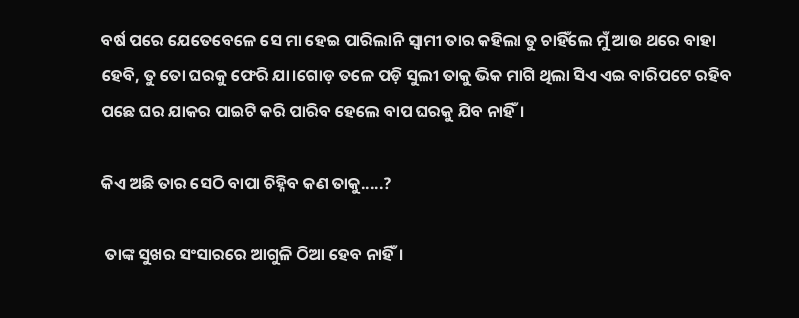ବର୍ଷ ପରେ ଯେତେବେଳେ ସେ ମା ହେଇ ପାରିଲାନି ସ୍ୱାମୀ ତାର କହିଲା ତୁ ଚାହିଁଲେ ମୁଁ ଆଉ ଥରେ ବାହା ହେବି, ତୁ ତୋ ଘରକୁ ଫେରି ଯା।ଗୋଡ଼ ତଳେ ପଡ଼ି ସୁଲୀ ତାକୁ ଭିକ ମାଗି ଥିଲା ସିଏ ଏଇ ବାରିପଟେ ରହିବ ପଛେ ଘର ଯାକର ପାଇଟି କରି ପାରିବ ହେଲେ ବାପ ଘରକୁ ଯିବ ନାହିଁ।

କିଏ ଅଛି ତାର ସେଠି ବାପା ଚିହ୍ନିବ କଣ ତାକୁ.....?

 ତାଙ୍କ ସୁଖର ସଂସାରରେ ଆଗୁଳି ଠିଆ ହେବ ନାହିଁ।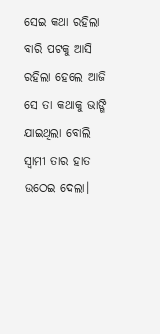ସେଇ କଥା ରହିଲା ବାରି ପଟକୁ ଆସି ରହିଲା ହେଲେ ଆଜି ସେ ତା କଥାକୁ ଭାଙ୍ଗି ଯାଇଥିଲା ବୋଲି ସ୍ୱାମୀ ତାର ହାତ ଉଠେଇ ଦେଲା।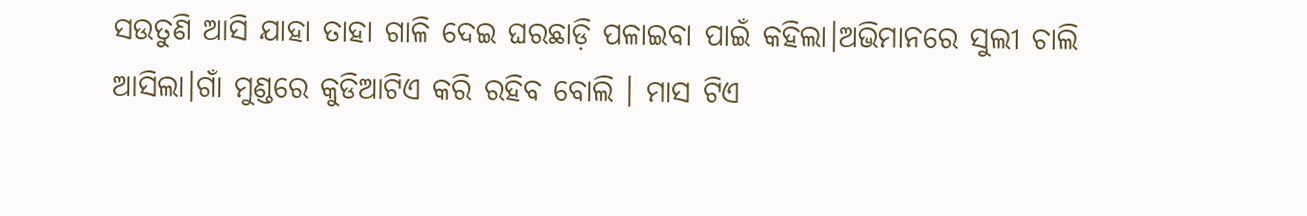ସଉତୁଣି ଆସି ଯାହା ତାହା ଗାଳି ଦେଇ ଘରଛାଡ଼ି ପଳାଇବା ପାଇଁ କହିଲା।ଅଭିମାନରେ ସୁଲୀ ଚାଲି ଆସିଲା।ଗାଁ ମୁଣ୍ଡରେ କୁଡିଆଟିଏ କରି ରହିବ ବୋଲି । ମାସ ଟିଏ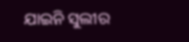ଯାଇନି ସୁଲୀର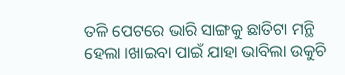ତଳି ପେଟରେ ଭାରି ସାଙ୍ଗକୁ ଛାତିଟା ମନ୍ଥି ହେଲା ।ଖାଇବା ପାଇଁ ଯାହା ଭାବିଲା ଉକୁଚି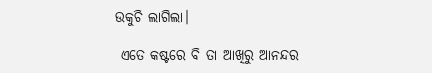ଉକୁଚି ଲାଗିଲା।

 ଏତେ କଷ୍ଟରେ ବି ତା ଆଖିରୁ ଆନନ୍ଦର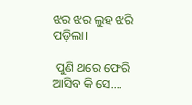ଝର ଝର ଲୁହ ଝରି ପଡ଼ିଲା।

 ପୁଣି ଥରେ ଫେରି ଆସିବ କି ସେ....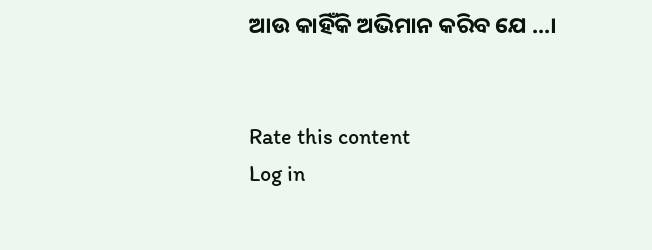ଆଉ କାହିଁକି ଅଭିମାନ କରିବ ଯେ ...।


Rate this content
Log in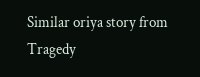Similar oriya story from Tragedy